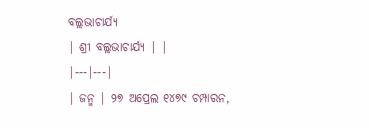ବଲ୍ଲଭାଚାର୍ଯ୍ୟ
| ଶ୍ରୀ ବଲ୍ଲଭାଚାର୍ଯ୍ୟ | |
|---|---|
| ଜନ୍ମ | ୨୭ ଅପ୍ରେଲ ୧୪୭୯ ଚମ୍ପାରନ,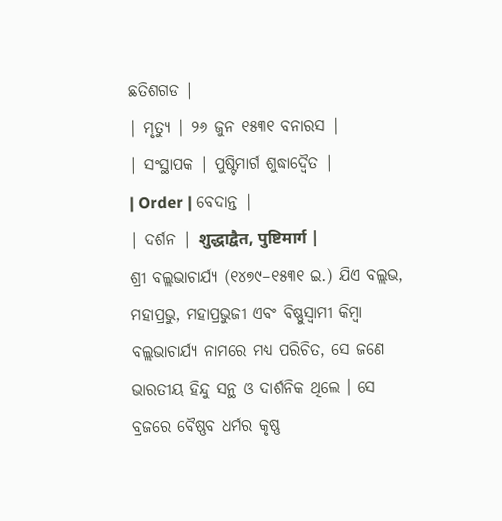ଛତିଶଗଡ |
| ମୃତ୍ୟୁ | ୨୬ ଜୁନ ୧୫୩୧ ବନାରସ |
| ସଂସ୍ଥାପକ | ପୁଷ୍ଟିମାର୍ଗ ଶୁଦ୍ଧାଦ୍ଵୈତ |
| Order | ବେଦାନ୍ତ |
| ଦର୍ଶନ | शुद्धाद्वैत, पुष्टिमार्ग |
ଶ୍ରୀ ବଲ୍ଲଭାଚାର୍ଯ୍ୟ (୧୪୭୯–୧୫୩୧ ଇ.) ଯିଏ ବଲ୍ଲଭ, ମହାପ୍ରଭୁ, ମହାପ୍ରଭୁଜୀ ଏବଂ ବିଷ୍ଣୁସ୍ଵାମୀ କିମ୍ବା ବଲ୍ଲଭାଚାର୍ଯ୍ୟ ନାମରେ ମଧ୍ୟ ପରିଚିତ, ସେ ଜଣେ ଭାରତୀୟ ହିନ୍ଦୁ ସନ୍ଥ ଓ ଦାର୍ଶନିକ ଥିଲେ । ସେ ବ୍ରଜରେ ବୈଷ୍ଣବ ଧର୍ମର କୃଷ୍ଣ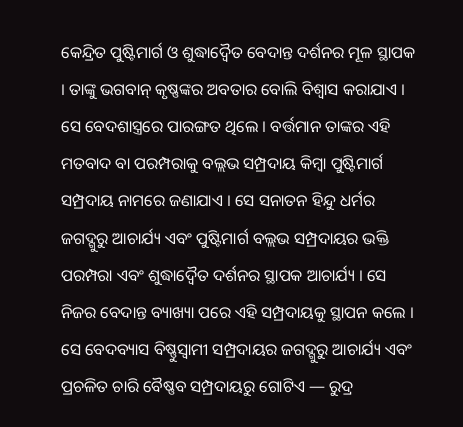କେନ୍ଦ୍ରିତ ପୁଷ୍ଟିମାର୍ଗ ଓ ଶୁଦ୍ଧାଦ୍ୱୈତ ବେଦାନ୍ତ ଦର୍ଶନର ମୂଳ ସ୍ଥାପକ । ତାଙ୍କୁ ଭଗବାନ୍ କୃଷ୍ଣଙ୍କର ଅବତାର ବୋଲି ବିଶ୍ଵାସ କରାଯାଏ । ସେ ବେଦଶାସ୍ତ୍ରରେ ପାରଙ୍ଗତ ଥିଲେ । ବର୍ତ୍ତମାନ ତାଙ୍କର ଏହି ମତବାଦ ବା ପରମ୍ପରାକୁ ବଲ୍ଲଭ ସମ୍ପ୍ରଦାୟ କିମ୍ବା ପୁଷ୍ଟିମାର୍ଗ ସମ୍ପ୍ରଦାୟ ନାମରେ ଜଣାଯାଏ । ସେ ସନାତନ ହିନ୍ଦୁ ଧର୍ମର ଜଗଦ୍ଗୁରୁ ଆଚାର୍ଯ୍ୟ ଏବଂ ପୁଷ୍ଟିମାର୍ଗ ବଲ୍ଲଭ ସମ୍ପ୍ରଦାୟର ଭକ୍ତି ପରମ୍ପରା ଏବଂ ଶୁଦ୍ଧାଦ୍ୱୈତ ଦର୍ଶନର ସ୍ଥାପକ ଆଚାର୍ଯ୍ୟ । ସେ ନିଜର ବେଦାନ୍ତ ବ୍ୟାଖ୍ୟା ପରେ ଏହି ସମ୍ପ୍ରଦାୟକୁ ସ୍ଥାପନ କଲେ । ସେ ବେଦବ୍ୟାସ ବିଷ୍ଣୁସ୍ୱାମୀ ସମ୍ପ୍ରଦାୟର ଜଗଦ୍ଗୁରୁ ଆଚାର୍ଯ୍ୟ ଏବଂ ପ୍ରଚଳିତ ଚାରି ବୈଷ୍ଣବ ସମ୍ପ୍ରଦାୟରୁ ଗୋଟିଏ — ରୁଦ୍ର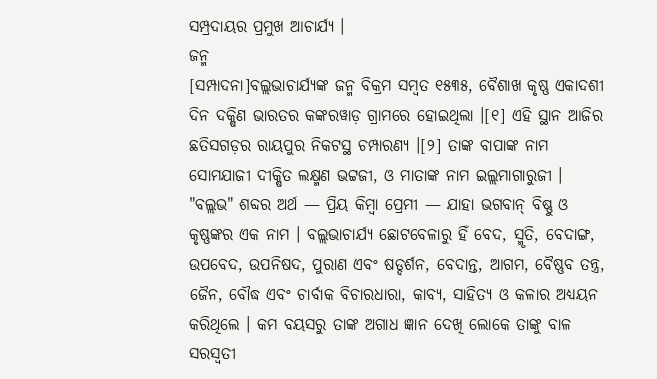ସମ୍ପ୍ରଦାୟର ପ୍ରମୁଖ ଆଚାର୍ଯ୍ୟ ।
ଜନ୍ମ
[ସମ୍ପାଦନା]ବଲ୍ଲଭାଚାର୍ଯ୍ୟଙ୍କ ଜନ୍ମ ବିକ୍ରମ ସମ୍ୱତ ୧୫୩୫, ବୈଶାଖ କୃଷ୍ଣ ଏକାଦଶୀ ଦିନ ଦକ୍ଷିଣ ଭାରତର କଙ୍କରୱାଡ଼ ଗ୍ରାମରେ ହୋଇଥିଲା ।[୧] ଏହି ସ୍ଥାନ ଆଜିର ଛତିସଗଡ଼ର ରାୟପୁର ନିକଟସ୍ଥ ଚମ୍ପାରଣ୍ୟ ।[୨] ତାଙ୍କ ବାପାଙ୍କ ନାମ ସୋମଯାଜୀ ଦୀକ୍ଷିତ ଲକ୍ଷ୍ମଣ ଭଟ୍ଟଜୀ, ଓ ମାତାଙ୍କ ନାମ ଇଲ୍ଲମାଗାରୁଜୀ । "ବଲ୍ଲଭ" ଶବ୍ଦର ଅର୍ଥ — ପ୍ରିୟ କିମ୍ବା ପ୍ରେମୀ — ଯାହା ଭଗବାନ୍ ବିଷ୍ଣୁ ଓ କୃଷ୍ଣଙ୍କର ଏକ ନାମ । ବଲ୍ଲଭାଚାର୍ଯ୍ୟ ଛୋଟବେଳାରୁ ହିଁ ବେଦ, ସ୍ମୃତି, ବେଦାଙ୍ଗ, ଉପବେଦ, ଉପନିଷଦ, ପୁରାଣ ଏବଂ ଷଡ୍ଦର୍ଶନ, ବେଦାନ୍ତ, ଆଗମ, ବୈଷ୍ଣବ ତନ୍ତ୍ର, ଜୈନ, ବୌଦ୍ଧ ଏବଂ ଚାର୍ବାକ ବିଚାରଧାରା, କାବ୍ୟ, ସାହିତ୍ୟ ଓ କଳାର ଅଧ୍ୟୟନ କରିଥିଲେ । କମ ବୟସରୁ ତାଙ୍କ ଅଗାଧ ଜ୍ଞାନ ଦେଖି ଲୋକେ ତାଙ୍କୁ ବାଳ ସରସ୍ୱତୀ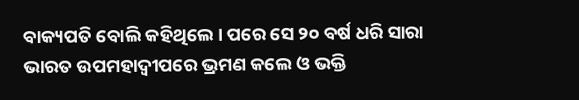ବାକ୍ୟପତି ବୋଲି କହିଥିଲେ । ପରେ ସେ ୨୦ ବର୍ଷ ଧରି ସାରା ଭାରତ ଉପମହାଦ୍ୱୀପରେ ଭ୍ରମଣ କଲେ ଓ ଭକ୍ତି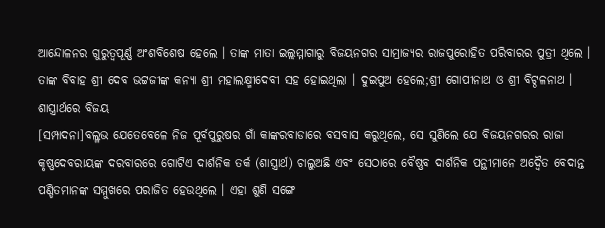ଆନ୍ଦୋଳନର ଗୁରୁତ୍ୱପୂର୍ଣ୍ଣ ଅଂଶବିଶେଷ ହେଲେ । ତାଙ୍କ ମାତା ଇଲ୍ଲମ୍ମାଗାରୁ ବିଜୟନଗର ସାମ୍ରାଜ୍ୟର ରାଜପୁରୋହିତ ପରିବାରର ପୁତ୍ରୀ ଥିଲେ ।
ତାଙ୍କ ବିବାହ ଶ୍ରୀ ଦେବ ଭଟ୍ଟଜୀଙ୍କ କନ୍ୟା ଶ୍ରୀ ମହାଲକ୍ଷ୍ମୀଦେବୀ ସହ ହୋଇଥିଲା । ଦୁଇପୁଅ ହେଲେ;ଶ୍ରୀ ଗୋପୀନାଥ ଓ ଶ୍ରୀ ବିଟ୍ଠଳନାଥ ।
ଶାସ୍ତ୍ରାର୍ଥରେ ବିଜୟ
[ସମ୍ପାଦନା]ବଲ୍ଳଭ ଯେତେବେଳେ ନିଜ ପୂର୍ବପୁରୁଷର ଗାଁ କାଙ୍କରବାଡାରେ ବସବାସ କରୁଥିଲେ, ସେ ସୁଣିଲେ ଯେ ବିଜୟନଗରର ରାଜା କୃଷ୍ଣଦେବରାୟଙ୍କ ଦରବାରରେ ଗୋଟିଏ ଦାର୍ଶନିକ ତର୍କ (ଶାସ୍ତ୍ରାର୍ଥ) ଚାଲୁଅଛି ଏବଂ ସେଠାରେ ବୈଷ୍ଣବ ଦାର୍ଶନିକ ପନ୍ଥୀମାନେ ଅଦ୍ୱୈତ ବେଦାନ୍ତ ପଣ୍ଡିତମାନଙ୍କ ସମ୍ମୁଖରେ ପରାଜିତ ହେଉଥିଲେ । ଏହା ଶୁଣି ସଙ୍ଗେ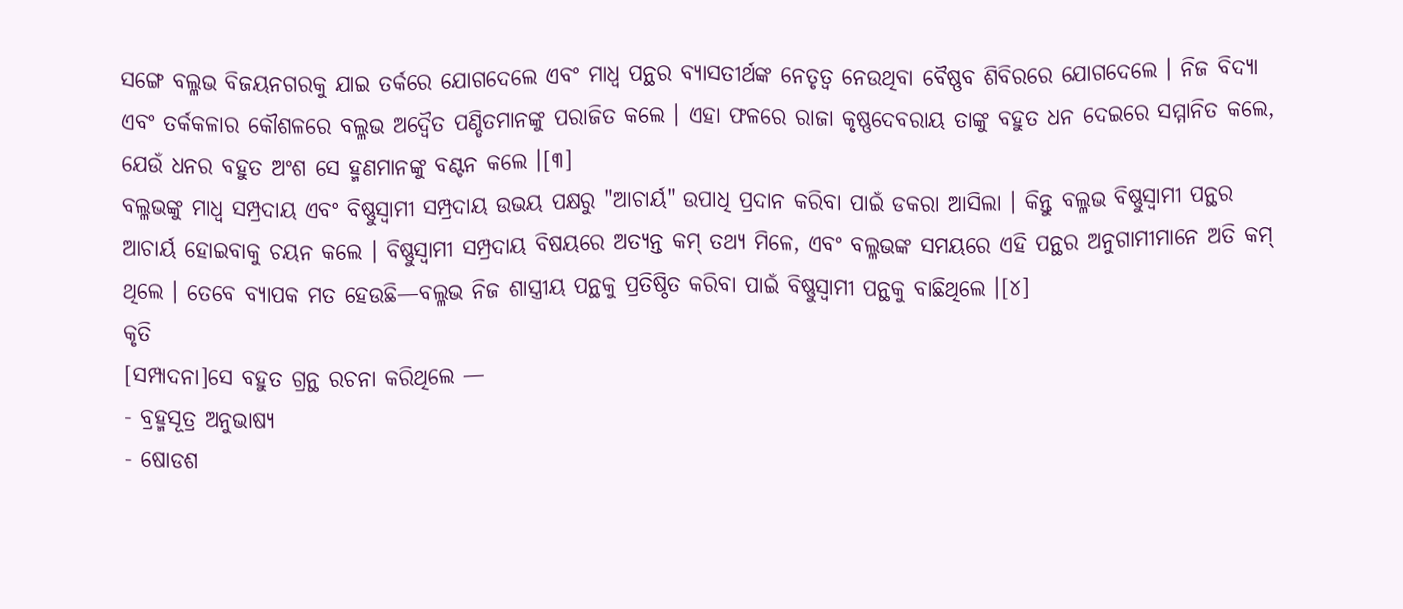ସଙ୍ଗେ ବଲ୍ଳଭ ବିଜୟନଗରକୁ ଯାଇ ତର୍କରେ ଯୋଗଦେଲେ ଏବଂ ମାଧ୍ବ ପନ୍ଥର ବ୍ୟାସତୀର୍ଥଙ୍କ ନେତୃତ୍ୱ ନେଉଥିବା ବୈଷ୍ଣବ ଶିବିରରେ ଯୋଗଦେଲେ । ନିଜ ବିଦ୍ୟା ଏବଂ ତର୍କକଳାର କୌଶଳରେ ବଲ୍ଳଭ ଅଦ୍ୱୈତ ପଣ୍ଡିତମାନଙ୍କୁ ପରାଜିତ କଲେ । ଏହା ଫଳରେ ରାଜା କୃଷ୍ଣଦେବରାୟ ତାଙ୍କୁ ବହୁତ ଧନ ଦେଇରେ ସମ୍ମାନିତ କଲେ, ଯେଉଁ ଧନର ବହୁତ ଅଂଶ ସେ ହ୍ମଣମାନଙ୍କୁ ବଣ୍ଟନ କଲେ ।[୩]
ବଲ୍ଳଭଙ୍କୁ ମାଧ୍ବ ସମ୍ପ୍ରଦାୟ ଏବଂ ବିଷ୍ଣୁସ୍ୱାମୀ ସମ୍ପ୍ରଦାୟ ଉଭୟ ପକ୍ଷରୁ "ଆଚାର୍ୟ" ଉପାଧି ପ୍ରଦାନ କରିବା ପାଇଁ ଡକରା ଆସିଲା । କିନ୍ତୁ ବଲ୍ଳଭ ବିଷ୍ଣୁସ୍ୱାମୀ ପନ୍ଥର ଆଚାର୍ୟ ହୋଇବାକୁ ଚୟନ କଲେ । ବିଷ୍ଣୁସ୍ୱାମୀ ସମ୍ପ୍ରଦାୟ ବିଷୟରେ ଅତ୍ୟନ୍ତ କମ୍ ତଥ୍ୟ ମିଳେ, ଏବଂ ବଲ୍ଳଭଙ୍କ ସମୟରେ ଏହି ପନ୍ଥର ଅନୁଗାମୀମାନେ ଅତି କମ୍ ଥିଲେ । ତେବେ ବ୍ୟାପକ ମତ ହେଉଛି—ବଲ୍ଳଭ ନିଜ ଶାସ୍ତ୍ରୀୟ ପନ୍ଥକୁ ପ୍ରତିଷ୍ଠିତ କରିବା ପାଇଁ ବିଷ୍ଣୁସ୍ୱାମୀ ପନ୍ଥକୁ ବାଛିଥିଲେ ।[୪]
କୃତି
[ସମ୍ପାଦନା]ସେ ବହୁତ ଗ୍ରନ୍ଥ ରଚନା କରିଥିଲେ —
- ବ୍ରହ୍ମସୂତ୍ର ଅନୁଭାଷ୍ୟ
- ଷୋଡଶ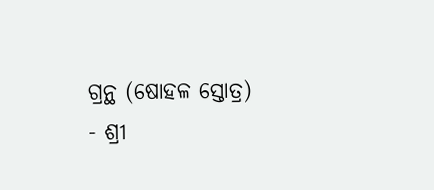ଗ୍ରନ୍ଥ (ଷୋହଳ ସ୍ତୋତ୍ର)
- ଶ୍ରୀ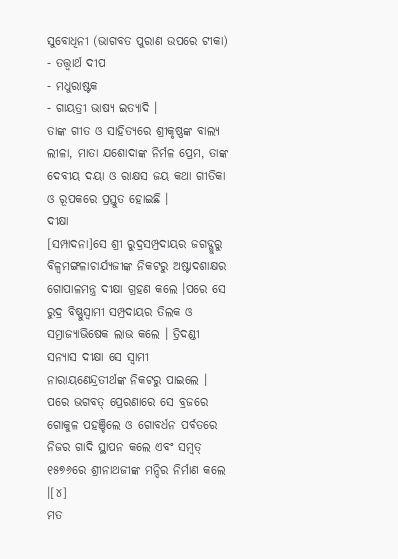ସୁବୋଧିନୀ (ଭାଗବତ ପୁରାଣ ଉପରେ ଟୀକା)
- ତତ୍ତ୍ୱାର୍ଥ ଦୀପ
- ମଧୁରାଷ୍ଟକ
- ଗାୟତ୍ରୀ ଭାଷ୍ୟ ଇତ୍ୟାଦି ।
ତାଙ୍କ ଗୀତ ଓ ସାହିତ୍ୟରେ ଶ୍ରୀକୃଷ୍ଣଙ୍କ ବାଲ୍ୟ ଲୀଳା, ମାତା ଯଶୋଦାଙ୍କ ନିର୍ମଳ ପ୍ରେମ, ତାଙ୍କ ଦେବୀୟ ଦୟା ଓ ରାକ୍ଷସ ଜୟ କଥା ଗୀତିକା ଓ ରୂପକରେ ପ୍ରସ୍ତୁତ ହୋଇଛି ।
ଦୀକ୍ଷା
[ସମ୍ପାଦନା]ସେ ଶ୍ରୀ ରୁଦ୍ରସମ୍ପ୍ରଦାୟର ଜଗଦ୍ଗୁରୁ ବିଳ୍ୱମଙ୍ଗଳାଚାର୍ଯ୍ୟଜୀଙ୍କ ନିକଟରୁ ଅଷ୍ଟାଦଶାକ୍ଷର ଗୋପାଳମନ୍ତ୍ର ଦୀକ୍ଷା ଗ୍ରହଣ କଲେ ।ପରେ ସେ ରୁଦ୍ର ବିଷ୍ଣୁସ୍ୱାମୀ ସମ୍ପ୍ରଦାୟର ତିଲକ ଓ ସମ୍ରାଜ୍ୟାଭିଷେକ ଲାଭ କଲେ । ତ୍ରିଦଣ୍ଡୀ ସନ୍ୟାସ ଦୀକ୍ଷା ସେ ସ୍ୱାମୀ ନାରାୟଣେନ୍ଦ୍ରତୀର୍ଥଙ୍କ ନିକଟରୁ ପାଇଲେ । ପରେ ଭଗବତ୍ ପ୍ରେରଣାରେ ସେ ବ୍ରଜରେ ଗୋକୁଳ ପହଞ୍ଚିଲେ ଓ ଗୋବର୍ଧନ ପର୍ବତରେ ନିଜର ଗାଦି ସ୍ଥାପନ କଲେ ଏବଂ ସମ୍ୱତ୍ ୧୫୭୬ରେ ଶ୍ରୀନାଥଜୀଙ୍କ ମନ୍ଦିର ନିର୍ମାଣ କଲେ ।[୪]
ମତ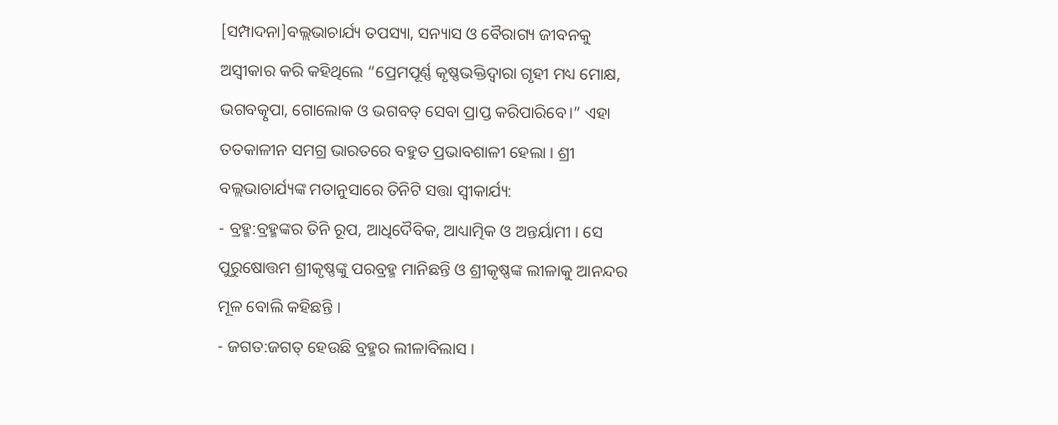[ସମ୍ପାଦନା]ବଲ୍ଲଭାଚାର୍ଯ୍ୟ ତପସ୍ୟା, ସନ୍ୟାସ ଓ ବୈରାଗ୍ୟ ଜୀବନକୁ ଅସ୍ୱୀକାର କରି କହିଥିଲେ “ପ୍ରେମପୂର୍ଣ୍ଣ କୃଷ୍ଣଭକ୍ତିଦ୍ୱାରା ଗୃହୀ ମଧ୍ୟ ମୋକ୍ଷ, ଭଗବତ୍କୃପା, ଗୋଲୋକ ଓ ଭଗବତ୍ ସେବା ପ୍ରାପ୍ତ କରିପାରିବେ।” ଏହା ତତକାଳୀନ ସମଗ୍ର ଭାରତରେ ବହୁତ ପ୍ରଭାବଶାଳୀ ହେଲା । ଶ୍ରୀ ବଲ୍ଲଭାଚାର୍ଯ୍ୟଙ୍କ ମତାନୁସାରେ ତିନିଟି ସତ୍ତା ସ୍ୱୀକାର୍ଯ୍ୟ:
- ବ୍ରହ୍ମ:ବ୍ରହ୍ମଙ୍କର ତିନି ରୂପ, ଆଧିଦୈବିକ, ଆଧ୍ୟାତ୍ମିକ ଓ ଅନ୍ତର୍ୟାମୀ । ସେ ପୁରୁଷୋତ୍ତମ ଶ୍ରୀକୃଷ୍ଣଙ୍କୁ ପରବ୍ରହ୍ମ ମାନିଛନ୍ତି ଓ ଶ୍ରୀକୃଷ୍ଣଙ୍କ ଲୀଳାକୁ ଆନନ୍ଦର ମୂଳ ବୋଲି କହିଛନ୍ତି ।
- ଜଗତ:ଜଗତ୍ ହେଉଛି ବ୍ରହ୍ମର ଲୀଳାବିଲାସ ।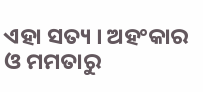ଏହା ସତ୍ୟ । ଅହଂକାର ଓ ମମତାରୁ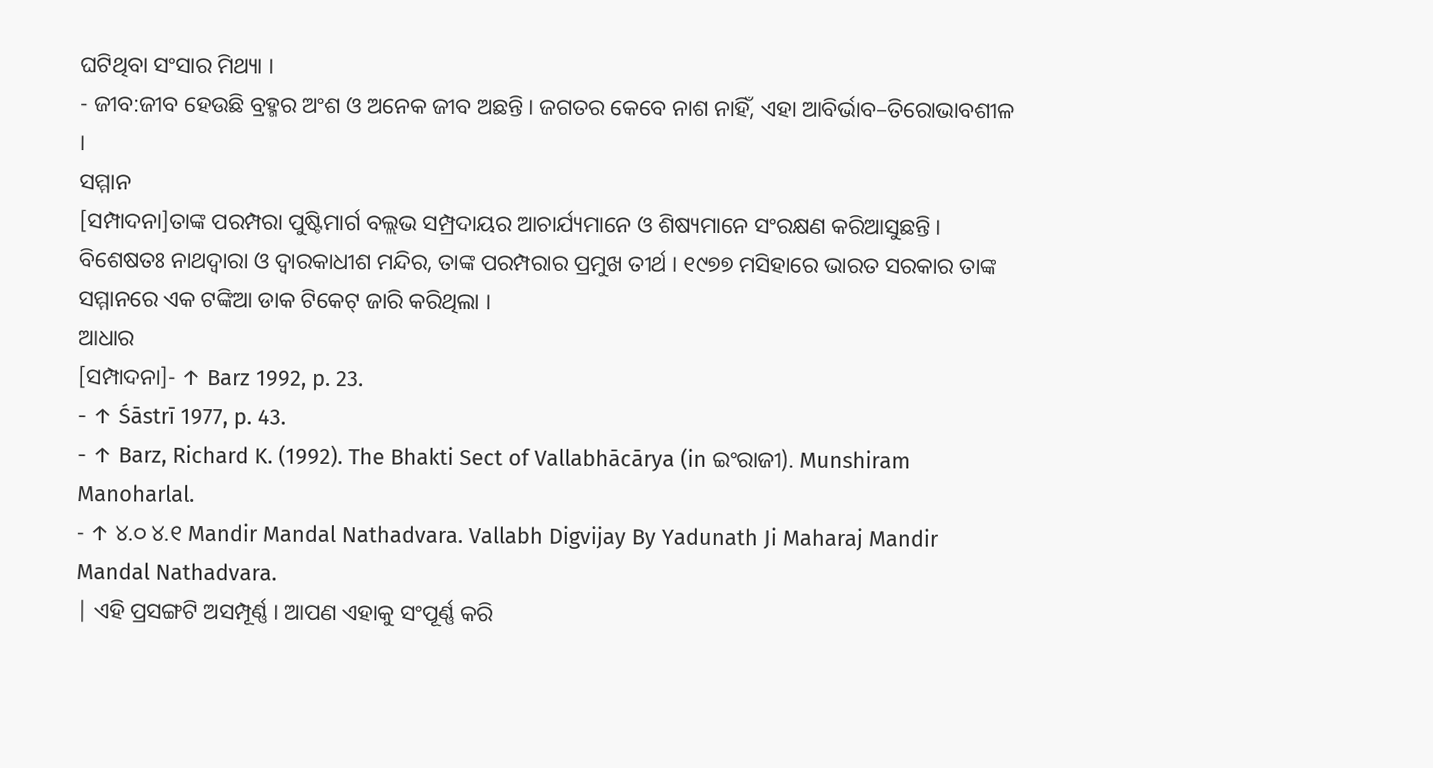ଘଟିଥିବା ସଂସାର ମିଥ୍ୟା ।
- ଜୀବ:ଜୀବ ହେଉଛି ବ୍ରହ୍ମର ଅଂଶ ଓ ଅନେକ ଜୀବ ଅଛନ୍ତି । ଜଗତର କେବେ ନାଶ ନାହିଁ, ଏହା ଆବିର୍ଭାବ–ତିରୋଭାବଶୀଳ ।
ସମ୍ମାନ
[ସମ୍ପାଦନା]ତାଙ୍କ ପରମ୍ପରା ପୁଷ୍ଟିମାର୍ଗ ବଲ୍ଲଭ ସମ୍ପ୍ରଦାୟର ଆଚାର୍ଯ୍ୟମାନେ ଓ ଶିଷ୍ୟମାନେ ସଂରକ୍ଷଣ କରିଆସୁଛନ୍ତି । ବିଶେଷତଃ ନାଥଦ୍ୱାରା ଓ ଦ୍ୱାରକାଧୀଶ ମନ୍ଦିର, ତାଙ୍କ ପରମ୍ପରାର ପ୍ରମୁଖ ତୀର୍ଥ । ୧୯୭୭ ମସିହାରେ ଭାରତ ସରକାର ତାଙ୍କ ସମ୍ମାନରେ ଏକ ଟଙ୍କିଆ ଡାକ ଟିକେଟ୍ ଜାରି କରିଥିଲା ।
ଆଧାର
[ସମ୍ପାଦନା]- ↑ Barz 1992, p. 23.
- ↑ Śāstrī 1977, p. 43.
- ↑ Barz, Richard K. (1992). The Bhakti Sect of Vallabhācārya (in ଇଂରାଜୀ). Munshiram Manoharlal.
- ↑ ୪.୦ ୪.୧ Mandir Mandal Nathadvara. Vallabh Digvijay By Yadunath Ji Maharaj Mandir Mandal Nathadvara.
| ଏହି ପ୍ରସଙ୍ଗଟି ଅସମ୍ପୂର୍ଣ୍ଣ । ଆପଣ ଏହାକୁ ସଂପୂର୍ଣ୍ଣ କରି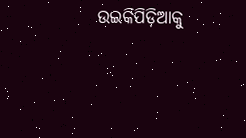ଉଇକିପିଡ଼ିଆକୁ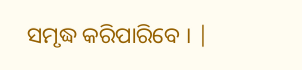ସମୃଦ୍ଧ କରିପାରିବେ । |